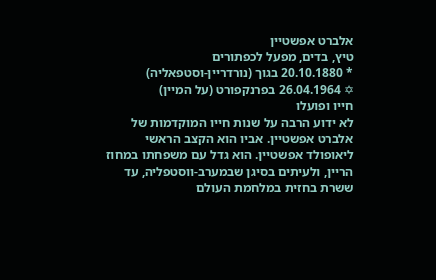אלברט אפשטיין
טיץ, בדים, מפעל לכפתורים
* 20.10.1880 בגוך (נורדריין-וסטפאליה)
✡ 26.04.1964 בפרנקפורט (על המיין)
חייו ופועלו
לא ידוע הרבה על שנות חייו המוקדמות של אלברט אפשטיין. אביו הוא הקצב הראשי ליאופולד אפשטיין. הוא גדל עם משפחתו במחוז הריין, ולעיתים בסיגן שבמערב-ווסטפליה, עד ששרת בחזית במלחמת העולם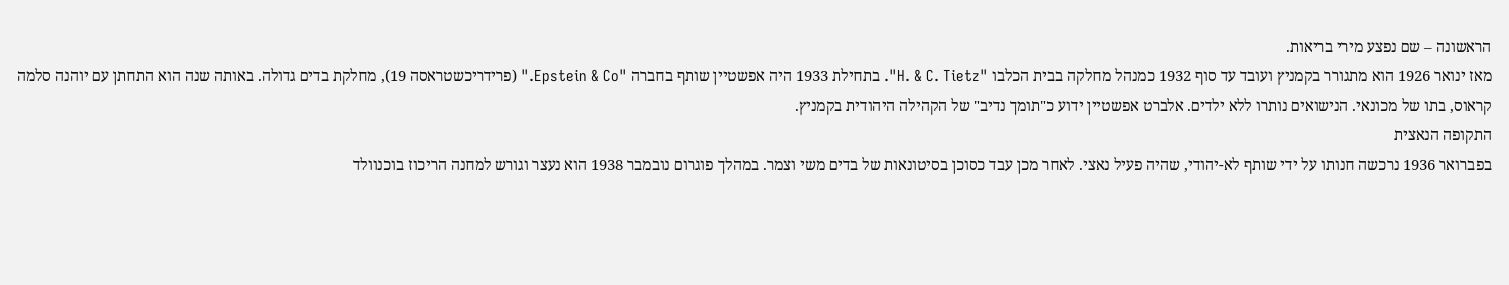הראשונה – שם נפצע מירי בריאות.
מאז ינואר 1926 הוא מתגורר בקמניץ ועובד עד סוף 1932 כמנהל מחלקה בבית הכלבו "H. & C. Tietz". בתחילת 1933 היה אפשטיין שותף בחברה "Epstein & Co." (פרידריכשטראסה 19), מחלקת בדים גדולה. באותה שנה הוא התחתן עם יוהנה סלמה קראוס, בתו של מכונאי. הנישואים נותרו ללא ילדים. אלברט אפשטיין ידוע כ"תומך נדיב" של הקהילה היהודית בקמניץ.
התקופה הנאצית
בפברואר 1936 נרכשה חנותו על ידי שותף לא-יהודי, שהיה פעיל נאצי. לאחר מכן עבד כסוכן בסיטונאות של בדים משי וצמר. במהלך פוגרום נובמבר 1938 הוא נעצר וגורש למחנה הריכוז בוכנוולד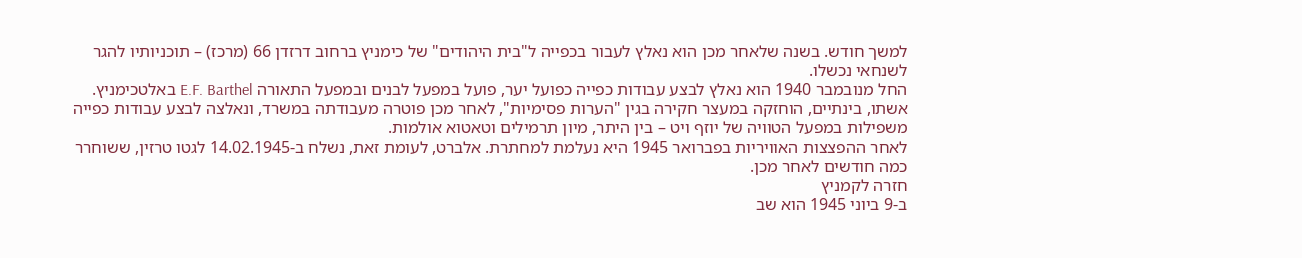למשך חודש. בשנה שלאחר מכן הוא נאלץ לעבור בכפייה ל"בית היהודים" של כימניץ ברחוב דרזדן 66 (מרכז) – תוכניותיו להגר לשנחאי נכשלו.
החל מנובמבר 1940 הוא נאלץ לבצע עבודות כפייה כפועל יער, פועל במפעל לבנים ובמפעל התאורה E.F. Barthel באלטכימניץ. אשתו, בינתיים, הוחזקה במעצר חקירה בגין "הערות פסימיות", לאחר מכן פוטרה מעבודתה במשרד, ונאלצה לבצע עבודות כפייה משפילות במפעל הטוויה של יוזף ויט – בין היתר, מיון תרמילים וטאטוא אולמות.
לאחר ההפצצות האוויריות בפברואר 1945 היא נעלמת למחתרת. אלברט, לעומת זאת, נשלח ב-14.02.1945 לגטו טרזין, ששוחרר כמה חודשים לאחר מכן.
חזרה לקמניץ
ב-9 ביוני 1945 הוא שב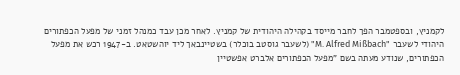לקמניץ, ובספטמבר הפך לחבר מייסד בקהילה היהודית של קמניץ. לאחר מכן עבד כמנהל זמני של מפעל הכפתורים היהודי לשעבר "M. Alfred Mißbach" (לשעבר גוסטב בוכלר) בשטיינבאך ליד יוהשטאט. ב-1947 רכש את מפעל הכפתורים, שנודע מעתה בשם "מפעל הכפתורים אלברט אפשטיין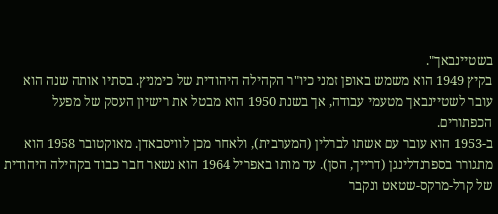בשטיינבאך".
בקיץ 1949 הוא משמש באופן זמני כיו"ר הקהילה היהודית של כימניץ. בסתיו אותה שנה הוא עובר לשטיינבאך מטעמי עבודה, אך בשנת 1950 הוא מבטל את רישיון העסק של מפעל הכפתורים.
ב-1953 הוא עובר עם אשתו לברלין (המערבית), ולאחר מכן לוויסבאדן. מאוקטובר 1958 הוא מתגורר בספרנדלינגן (דרייך, הסן). עד מותו באפריל 1964 הוא נשאר חבר כבוד בקהילה היהודית של קרל-מרקס-שטאט ונקבר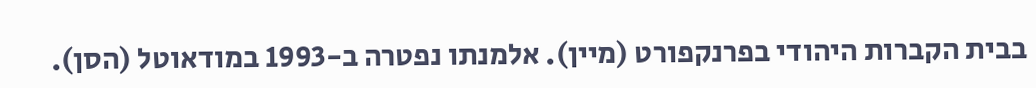בבית הקברות היהודי בפרנקפורט (מיין). אלמנתו נפטרה ב-1993 במודאוטל (הסן).